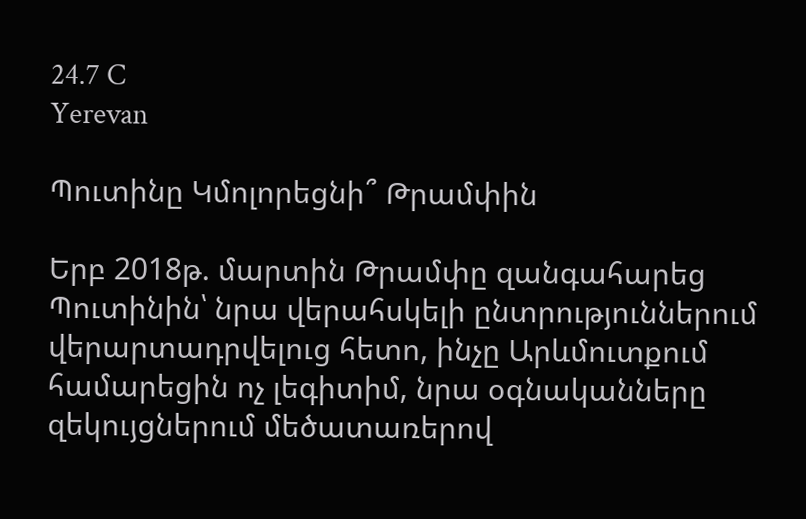24.7 C
Yerevan

Պուտինը Կմոլորեցնի՞ Թրամփին

Երբ 2018թ. մարտին Թրամփը զանգահարեց Պուտինին՝ նրա վերահսկելի ընտրություններում վերարտադրվելուց հետո, ինչը Արևմուտքում համարեցին ոչ լեգիտիմ, նրա օգնականները զեկույցներում մեծատառերով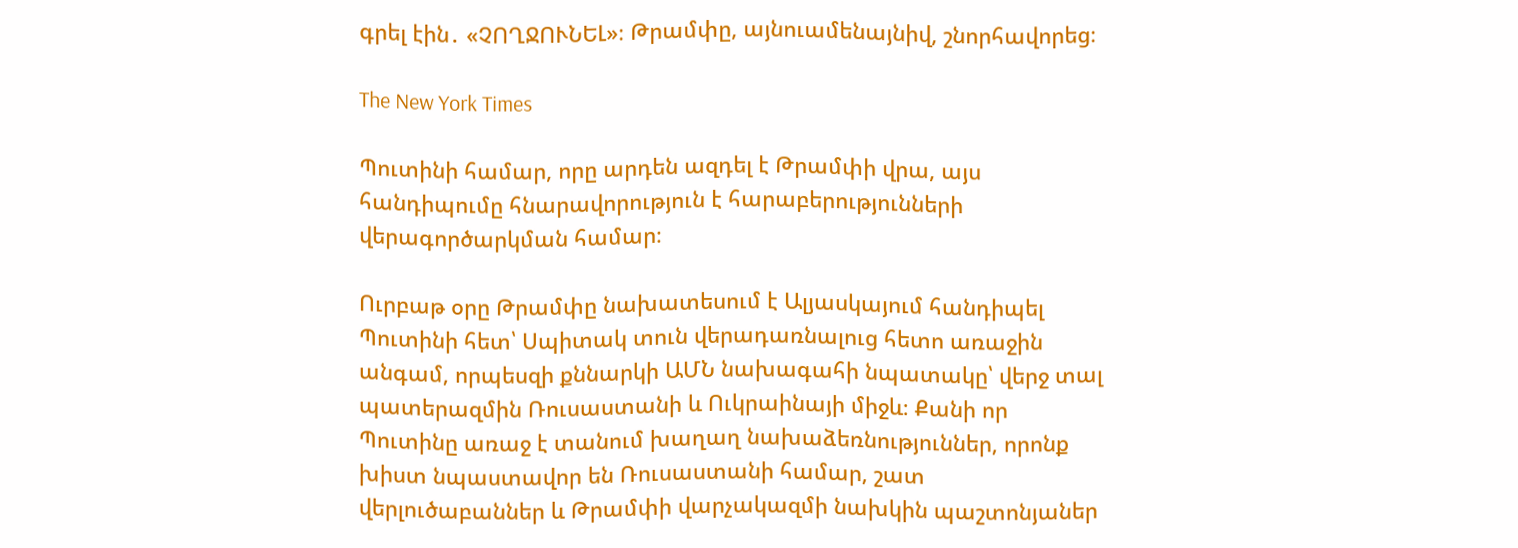գրել էին․ «ՉՈՂՋՈՒՆԵԼ»։ Թրամփը, այնուամենայնիվ, շնորհավորեց։

The New York Times

Պուտինի համար, որը արդեն ազդել է Թրամփի վրա, այս հանդիպումը հնարավորություն է հարաբերությունների վերագործարկման համար։

Ուրբաթ օրը Թրամփը նախատեսում է Ալյասկայում հանդիպել Պուտինի հետ՝ Սպիտակ տուն վերադառնալուց հետո առաջին անգամ, որպեսզի քննարկի ԱՄՆ նախագահի նպատակը՝ վերջ տալ պատերազմին Ռուսաստանի և Ուկրաինայի միջև։ Քանի որ Պուտինը առաջ է տանում խաղաղ նախաձեռնություններ, որոնք խիստ նպաստավոր են Ռուսաստանի համար, շատ վերլուծաբաններ և Թրամփի վարչակազմի նախկին պաշտոնյաներ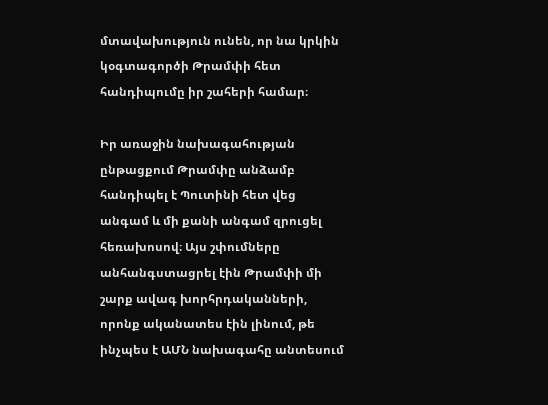մտավախություն ունեն, որ նա կրկին կօգտագործի Թրամփի հետ հանդիպումը իր շահերի համար։

Իր առաջին նախագահության ընթացքում Թրամփը անձամբ հանդիպել է Պուտինի հետ վեց անգամ և մի քանի անգամ զրուցել հեռախոսով։ Այս շփումները անհանգստացրել էին Թրամփի մի շարք ավագ խորհրդականների, որոնք ականատես էին լինում, թե ինչպես է ԱՄՆ նախագահը անտեսում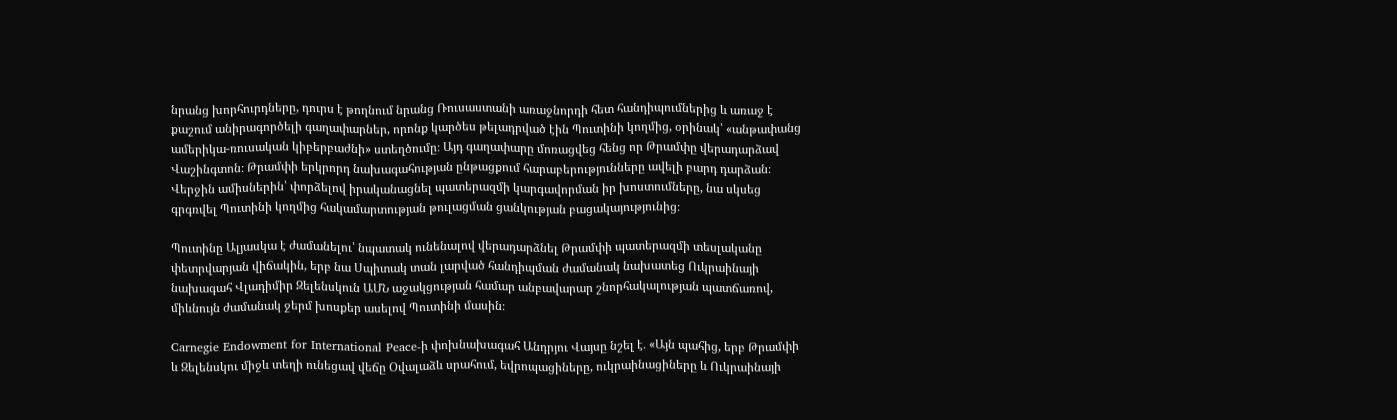նրանց խորհուրդները, դուրս է թողնում նրանց Ռուսաստանի առաջնորդի հետ հանդիպումներից և առաջ է քաշում անիրագործելի գաղափարներ, որոնք կարծես թելադրված էին Պուտինի կողմից, օրինակ՝ «անթափանց ամերիկա-ռուսական կիբերբաժնի» ստեղծումը։ Այդ գաղափարը մոռացվեց հենց որ Թրամփը վերադարձավ Վաշինգտոն։ Թրամփի երկրորդ նախագահության ընթացքում հարաբերությունները ավելի բարդ դարձան։ Վերջին ամիսներին՝ փորձելով իրականացնել պատերազմի կարգավորման իր խոստումները, նա սկսեց գրգռվել Պուտինի կողմից հակամարտության թուլացման ցանկության բացակայությունից։

Պուտինը Ալյասկա է ժամանելու՝ նպատակ ունենալով վերադարձնել Թրամփի պատերազմի տեսլականը փետրվարյան վիճակին, երբ նա Սպիտակ տան լարված հանդիպման ժամանակ նախատեց Ուկրաինայի նախագահ Վլադիմիր Զելենսկուն ԱՄՆ աջակցության համար անբավարար շնորհակալության պատճառով, միևնույն ժամանակ ջերմ խոսքեր ասելով Պուտինի մասին։

Carnegie Endowment for International Peace‑ի փոխնախագահ Անդրյու Վայսը նշել է․ «Այն պահից, երբ Թրամփի և Զելենսկու միջև տեղի ունեցավ վեճը Օվալաձև սրահում, եվրոպացիները, ուկրաինացիները և Ուկրաինայի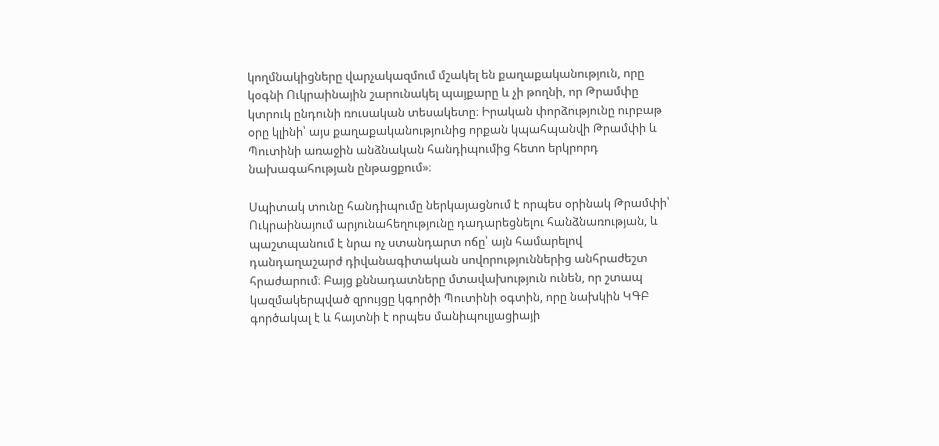կողմնակիցները վարչակազմում մշակել են քաղաքականություն, որը կօգնի Ուկրաինային շարունակել պայքարը և չի թողնի, որ Թրամփը կտրուկ ընդունի ռուսական տեսակետը։ Իրական փորձությունը ուրբաթ օրը կլինի՝ այս քաղաքականությունից որքան կպահպանվի Թրամփի և Պուտինի առաջին անձնական հանդիպումից հետո երկրորդ նախագահության ընթացքում»։

Սպիտակ տունը հանդիպումը ներկայացնում է որպես օրինակ Թրամփի՝ Ուկրաինայում արյունահեղությունը դադարեցնելու հանձնառության, և պաշտպանում է նրա ոչ ստանդարտ ոճը՝ այն համարելով դանդաղաշարժ դիվանագիտական սովորություններից անհրաժեշտ հրաժարում։ Բայց քննադատները մտավախություն ունեն, որ շտապ կազմակերպված զրույցը կգործի Պուտինի օգտին, որը նախկին ԿԳԲ գործակալ է և հայտնի է որպես մանիպուլյացիայի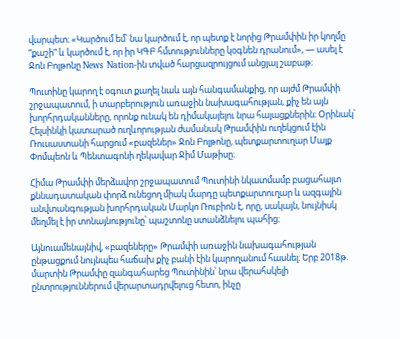վարպետ։ «Կարծում եմ՝ նա կարծում է, որ պետք է նորից Թրամփին իր կողմը “քաշի” և կարծում է, որ իր ԿԳԲ հմտությունները կօգնեն դրանում», — ասել է Ջոն Բոլթոնը News Nation-ին տված հարցազրույցում անցյալ շաբաթ։

Պուտինը կարող է օգուտ քաղել նաև այն հանգամանքից, որ այժմ Թրամփի շրջապատում, ի տարբերություն առաջին նախագահության, քիչ են այն խորհրդականները, որոնք ունակ են դիմակայելու նրա հայացքներին։ Օրինակ՝ Հելսինկի կատարած ուղևորության ժամանակ Թրամփին ուղեկցում էին Ռուսաստանի հարցում «բազեներ» Ջոն Բոլթոնը, պետքարտուղար Մայք Փոմպեոն և Պենտագոնի ղեկավար Ջիմ Մաթիսը։

Հիմա Թրամփի մերձավոր շրջապատում Պուտինի նկատմամբ բացահայտ քննադատական փորձ ունեցող միակ մարդը պետքարտուղար և ազգային անվտանգության խորհրդական Մարկո Ռուբիոն է, որը, սակայն, նույնիսկ մեղմել է իր տոնայնությունը՝ պաշտոնը ստանձնելու պահից։

Այնուամենայնիվ, «բազեները» Թրամփի առաջին նախագահության ընթացքում նույնպես հաճախ քիչ բանի էին կարողանում հասնել։ Երբ 2018թ. մարտին Թրամփը զանգահարեց Պուտինին՝ նրա վերահսկելի ընտրություններում վերարտադրվելուց հետո, ինչը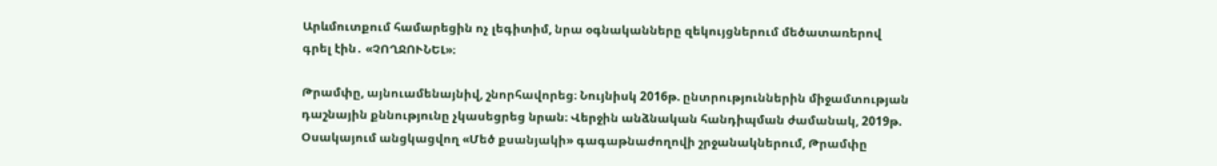Արևմուտքում համարեցին ոչ լեգիտիմ, նրա օգնականները զեկույցներում մեծատառերով գրել էին․ «ՉՈՂՋՈՒՆԵԼ»։

Թրամփը, այնուամենայնիվ, շնորհավորեց։ Նույնիսկ 2016թ. ընտրություններին միջամտության դաշնային քննությունը չկասեցրեց նրան։ Վերջին անձնական հանդիպման ժամանակ, 2019թ. Օսակայում անցկացվող «Մեծ քսանյակի» գագաթնաժողովի շրջանակներում, Թրամփը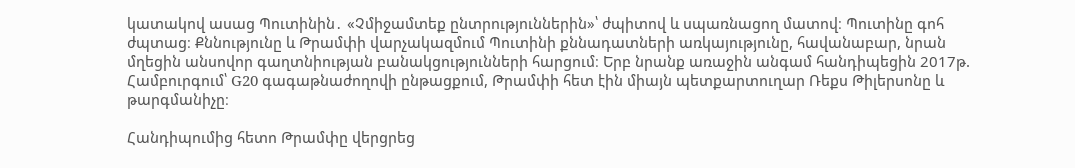կատակով ասաց Պուտինին․ «Չմիջամտեք ընտրություններին»՝ ժպիտով և սպառնացող մատով։ Պուտինը գոհ ժպտաց։ Քննությունը և Թրամփի վարչակազմում Պուտինի քննադատների առկայությունը, հավանաբար, նրան մղեցին անսովոր գաղտնիության բանակցությունների հարցում։ Երբ նրանք առաջին անգամ հանդիպեցին 2017թ. Համբուրգում՝ G20 գագաթնաժողովի ընթացքում, Թրամփի հետ էին միայն պետքարտուղար Ռեքս Թիլերսոնը և թարգմանիչը։

Հանդիպումից հետո Թրամփը վերցրեց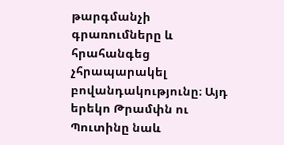թարգմանչի գրառումները և հրահանգեց չհրապարակել բովանդակությունը։ Այդ երեկո Թրամփն ու Պուտինը նաև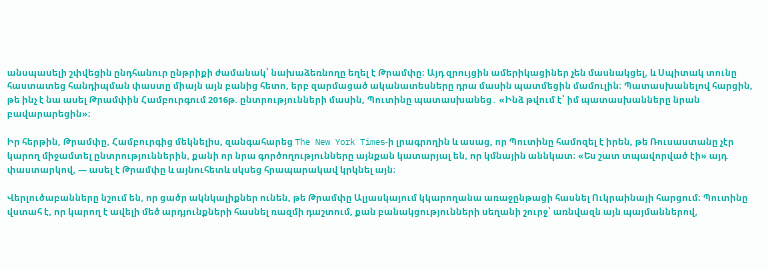անսպասելի շփվեցին ընդհանուր ընթրիքի ժամանակ՝ նախաձեռնողը եղել է Թրամփը։ Այդ զրույցին ամերիկացիներ չեն մասնակցել, և Սպիտակ տունը հաստատեց հանդիպման փաստը միայն այն բանից հետո, երբ զարմացած ականատեսները դրա մասին պատմեցին մամուլին։ Պատասխանելով հարցին, թե ինչ է նա ասել Թրամփին Համբուրգում 2016թ. ընտրությունների մասին, Պուտինը պատասխանեց․ «Ինձ թվում է՝ իմ պատասխանները նրան բավարարեցին»։

Իր հերթին, Թրամփը, Համբուրգից մեկնելիս, զանգահարեց The New York Times‑ի լրագրողին և ասաց, որ Պուտինը համոզել է իրեն, թե Ռուսաստանը չէր կարող միջամտել ընտրություններին, քանի որ նրա գործողությունները այնքան կատարյալ են, որ կմնային աննկատ։ «Ես շատ տպավորված էի» այդ փաստարկով, — ասել է Թրամփը և այնուհետև սկսեց հրապարակավ կրկնել այն։

Վերլուծաբանները նշում են, որ ցածր ակնկալիքներ ունեն, թե Թրամփը Ալյասկայում կկարողանա առաջընթացի հասնել Ուկրաինայի հարցում։ Պուտինը վստահ է, որ կարող է ավելի մեծ արդյունքների հասնել ռազմի դաշտում, քան բանակցությունների սեղանի շուրջ՝ առնվազն այն պայմաններով,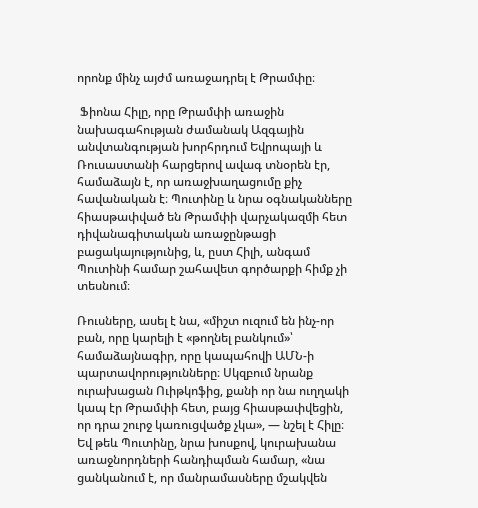որոնք մինչ այժմ առաջադրել է Թրամփը։

 Ֆիոնա Հիլը, որը Թրամփի առաջին նախագահության ժամանակ Ազգային անվտանգության խորհրդում Եվրոպայի և Ռուսաստանի հարցերով ավագ տնօրեն էր, համաձայն է, որ առաջխաղացումը քիչ հավանական է։ Պուտինը և նրա օգնականները հիասթափված են Թրամփի վարչակազմի հետ դիվանագիտական առաջընթացի բացակայությունից, և, ըստ Հիլի, անգամ Պուտինի համար շահավետ գործարքի հիմք չի տեսնում։

Ռուսները, ասել է նա, «միշտ ուզում են ինչ-որ բան, որը կարելի է «թողնել բանկում»՝ համաձայնագիր, որը կապահովի ԱՄՆ‑ի պարտավորությունները։ Սկզբում նրանք ուրախացան Ուիթկոֆից, քանի որ նա ուղղակի կապ էր Թրամփի հետ, բայց հիասթափվեցին, որ դրա շուրջ կառուցվածք չկա», — նշել է Հիլը։ Եվ թեև Պուտինը, նրա խոսքով, կուրախանա առաջնորդների հանդիպման համար, «նա ցանկանում է, որ մանրամասները մշակվեն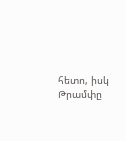հետո, իսկ Թրամփը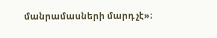մանրամասների մարդ չէ»։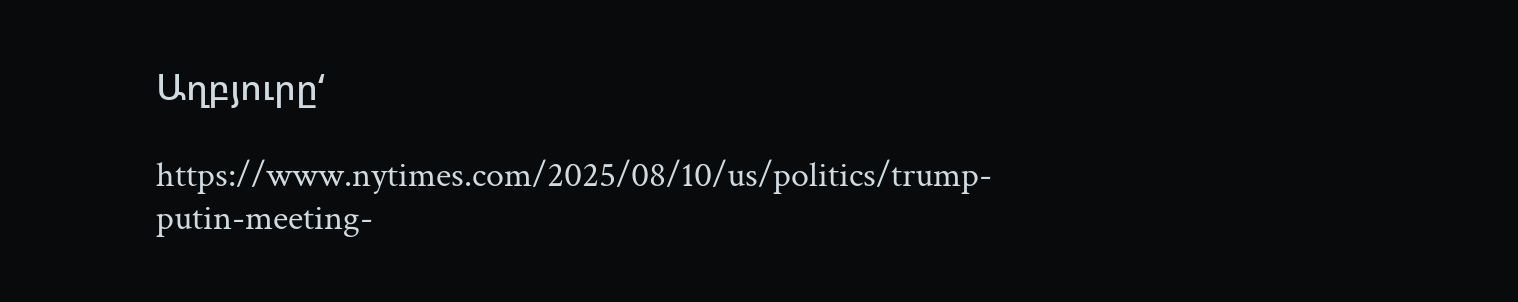Աղբյուրը‘

https://www.nytimes.com/2025/08/10/us/politics/trump-putin-meeting-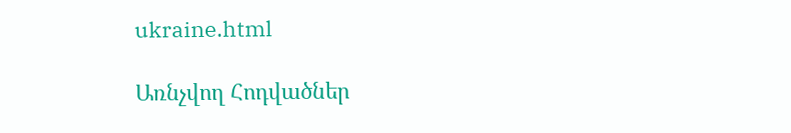ukraine.html

Առնչվող Հոդվածներ